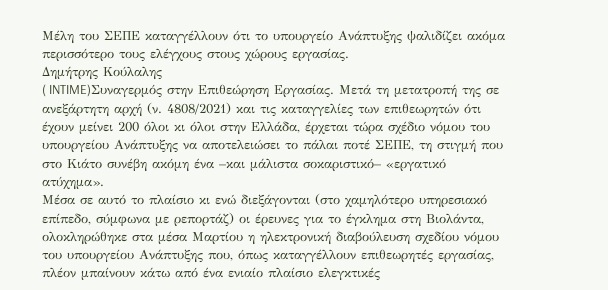Μέλη του ΣΕΠΕ καταγγέλλουν ότι το υπουργείο Ανάπτυξης ψαλιδίζει ακόμα περισσότερο τους ελέγχους στους χώρους εργασίας.
Δημήτρης Κούλαλης
( INTIME)Συναγερμός στην Επιθεώρηση Εργασίας. Μετά τη μετατροπή της σε ανεξάρτητη αρχή (ν. 4808/2021) και τις καταγγελίες των επιθεωρητών ότι έχουν μείνει 200 όλοι κι όλοι στην Ελλάδα, έρχεται τώρα σχέδιο νόμου του υπουργείου Ανάπτυξης να αποτελειώσει το πάλαι ποτέ ΣΕΠΕ, τη στιγμή που στο Κιάτο συνέβη ακόμη ένα –και μάλιστα σοκαριστικό– «εργατικό ατύχημα».
Μέσα σε αυτό το πλαίσιο κι ενώ διεξάγονται (στο χαμηλότερο υπηρεσιακό επίπεδο, σύμφωνα με ρεπορτάζ) οι έρευνες για το έγκλημα στη Βιολάντα, ολοκληρώθηκε στα μέσα Μαρτίου η ηλεκτρονική διαβούλευση σχεδίου νόμου του υπουργείου Ανάπτυξης που, όπως καταγγέλλουν επιθεωρητές εργασίας, πλέον μπαίνουν κάτω από ένα ενιαίο πλαίσιο ελεγκτικές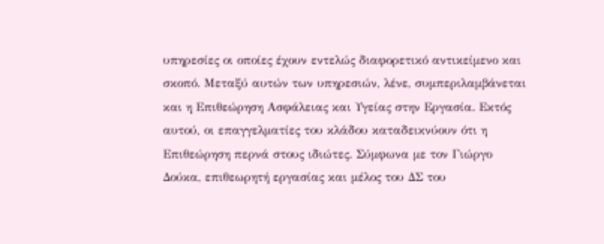υπηρεσίες οι οποίες έχουν εντελώς διαφορετικό αντικείμενο και σκοπό. Μεταξύ αυτών των υπηρεσιών, λένε, συμπεριλαμβάνεται και η Επιθεώρηση Ασφάλειας και Υγείας στην Εργασία. Εκτός αυτού, οι επαγγελματίες του κλάδου καταδεικνύουν ότι η Επιθεώρηση περνά στους ιδιώτες. Σύμφωνα με τον Γιώργο Δούκα, επιθεωρητή εργασίας και μέλος του ΔΣ του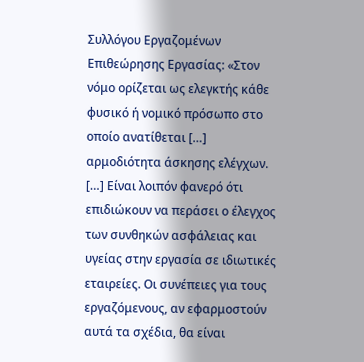Συλλόγου Εργαζομένων Επιθεώρησης Εργασίας: «Στον νόμο ορίζεται ως ελεγκτής κάθε φυσικό ή νομικό πρόσωπο στο οποίο ανατίθεται […] αρμοδιότητα άσκησης ελέγχων. […] Είναι λοιπόν φανερό ότι επιδιώκουν να περάσει ο έλεγχος των συνθηκών ασφάλειας και υγείας στην εργασία σε ιδιωτικές εταιρείες. Οι συνέπειες για τους εργαζόμενους, αν εφαρμοστούν αυτά τα σχέδια, θα είναι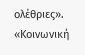ολέθριες».
«Κοινωνική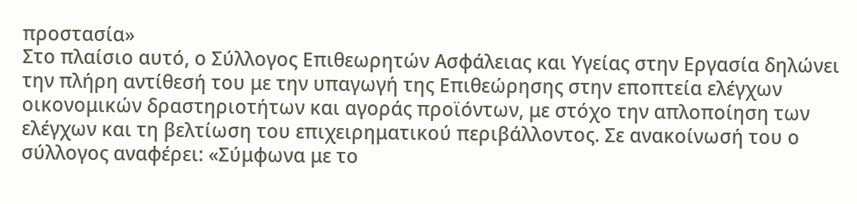προστασία»
Στο πλαίσιο αυτό, ο Σύλλογος Επιθεωρητών Ασφάλειας και Υγείας στην Εργασία δηλώνει την πλήρη αντίθεσή του με την υπαγωγή της Επιθεώρησης στην εποπτεία ελέγχων οικονομικών δραστηριοτήτων και αγοράς προϊόντων, με στόχο την απλοποίηση των ελέγχων και τη βελτίωση του επιχειρηματικού περιβάλλοντος. Σε ανακοίνωσή του ο σύλλογος αναφέρει: «Σύμφωνα με το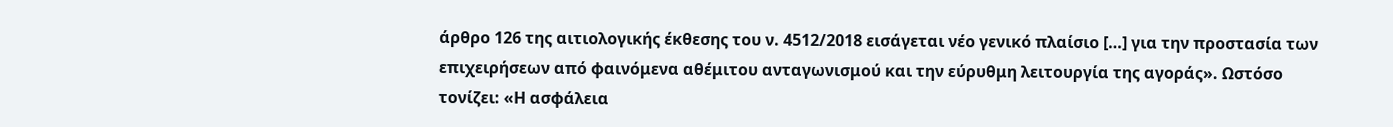άρθρο 126 της αιτιολογικής έκθεσης του ν. 4512/2018 εισάγεται νέο γενικό πλαίσιο […] για την προστασία των επιχειρήσεων από φαινόμενα αθέμιτου ανταγωνισμού και την εύρυθμη λειτουργία της αγοράς». Ωστόσο τονίζει: «Η ασφάλεια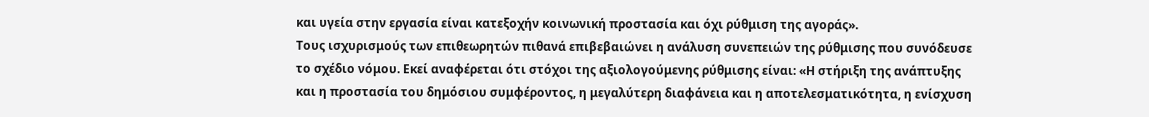και υγεία στην εργασία είναι κατεξοχήν κοινωνική προστασία και όχι ρύθμιση της αγοράς».
Τους ισχυρισμούς των επιθεωρητών πιθανά επιβεβαιώνει η ανάλυση συνεπειών της ρύθμισης που συνόδευσε το σχέδιο νόμου. Εκεί αναφέρεται ότι στόχοι της αξιολογούμενης ρύθμισης είναι: «Η στήριξη της ανάπτυξης και η προστασία του δημόσιου συμφέροντος, η μεγαλύτερη διαφάνεια και η αποτελεσματικότητα, η ενίσχυση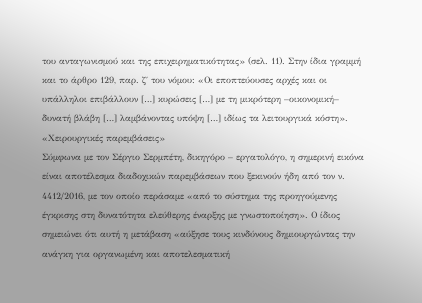του ανταγωνισμού και της επιχειρηματικότητας» (σελ. 11). Στην ίδια γραμμή και το άρθρο 129, παρ. ζ΄ του νόμου: «Οι εποπτεύουσες αρχές και οι υπάλληλοι επιβάλλουν […] κυρώσεις […] με τη μικρότερη –οικονομική– δυνατή βλάβη […] λαμβάνοντας υπόψη […] ιδίως τα λειτουργικά κόστη».
«Χειρουργικές παρεμβάσεις»
Σύμφωνα με τον Σέργιο Σερμπέτη, δικηγόρο – εργατολόγο, η σημερινή εικόνα είναι αποτέλεσμα διαδοχικών παρεμβάσεων που ξεκινούν ήδη από τον ν. 4412/2016, με τον οποίο περάσαμε «από το σύστημα της προηγούμενης έγκρισης στη δυνατότητα ελεύθερης έναρξης με γνωστοποίηση». Ο ίδιος σημειώνει ότι αυτή η μετάβαση «αύξησε τους κινδύνους δημιουργώντας την ανάγκη για οργανωμένη και αποτελεσματική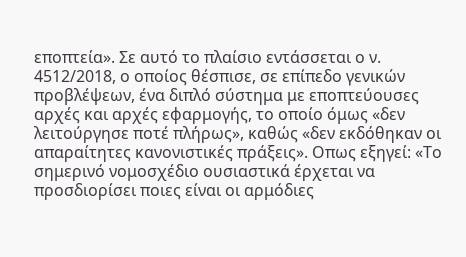εποπτεία». Σε αυτό το πλαίσιο εντάσσεται ο ν. 4512/2018, ο οποίος θέσπισε, σε επίπεδο γενικών προβλέψεων, ένα διπλό σύστημα με εποπτεύουσες αρχές και αρχές εφαρμογής, το οποίο όμως «δεν λειτούργησε ποτέ πλήρως», καθώς «δεν εκδόθηκαν οι απαραίτητες κανονιστικές πράξεις». Οπως εξηγεί: «Το σημερινό νομοσχέδιο ουσιαστικά έρχεται να προσδιορίσει ποιες είναι οι αρμόδιες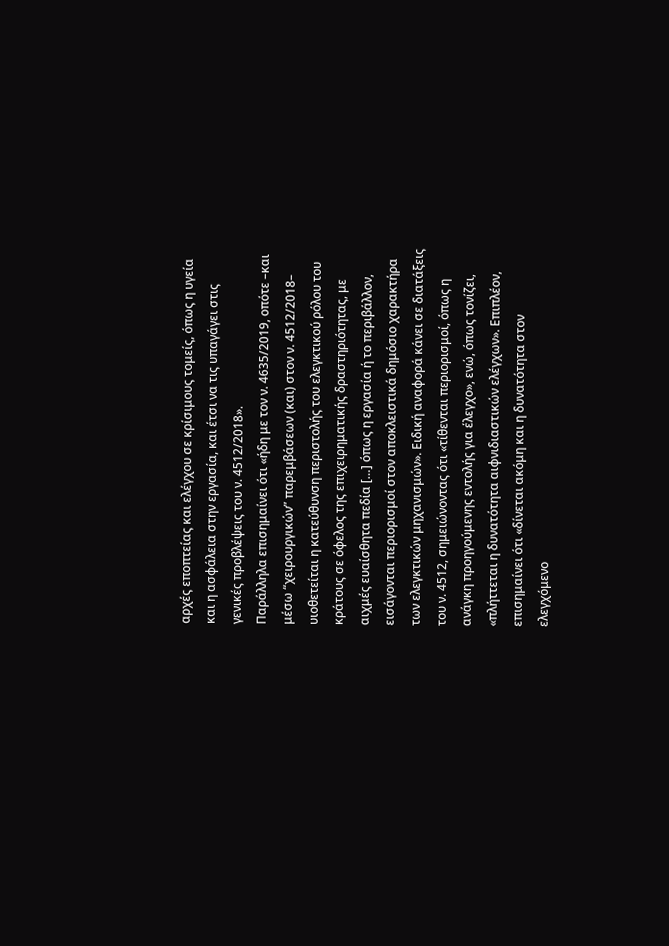αρχές εποπτείας και ελέγχου σε κρίσιμους τομείς, όπως η υγεία και η ασφάλεια στην εργασία, και έτσι να τις υπαγάγει στις γενικές προβλέψεις του ν. 4512/2018».
Παράλληλα επισημαίνει ότι «ήδη με τον ν. 4635/2019, οπότε –και μέσω “χειρουργικών” παρεμβάσεων (και) στον ν. 4512/2018– υιοθετείται η κατεύθυνση περιστολής του ελεγκτικού ρόλου του κράτους σε όφελος της επιχειρηματικής δραστηριότητας, με αιχμές ευαίσθητα πεδία […] όπως η εργασία ή το περιβάλλον, εισάγονται περιορισμοί στον αποκλειστικά δημόσιο χαρακτήρα των ελεγκτικών μηχανισμών». Ειδική αναφορά κάνει σε διατάξεις του ν. 4512, σημειώνοντας ότι «τίθενται περιορισμοί, όπως η ανάγκη προηγούμενης εντολής για έλεγχο», ενώ, όπως τονίζει, «πλήττεται η δυνατότητα αιφνιδιαστικών ελέγχων». Επιπλέον, επισημαίνει ότι «δίνεται ακόμη και η δυνατότητα στον ελεγχόμενο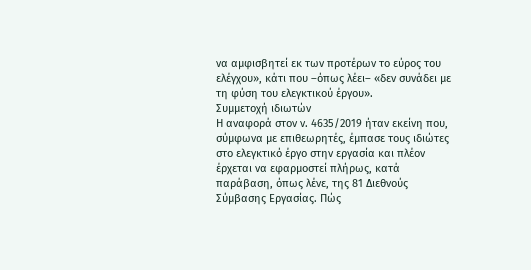να αμφισβητεί εκ των προτέρων το εύρος του ελέγχου», κάτι που –όπως λέει– «δεν συνάδει με τη φύση του ελεγκτικού έργου».
Συμμετοχή ιδιωτών
Η αναφορά στον ν. 4635/2019 ήταν εκείνη που, σύμφωνα με επιθεωρητές, έμπασε τους ιδιώτες στο ελεγκτικό έργο στην εργασία και πλέον έρχεται να εφαρμοστεί πλήρως, κατά παράβαση, όπως λένε, της 81 Διεθνούς Σύμβασης Εργασίας. Πώς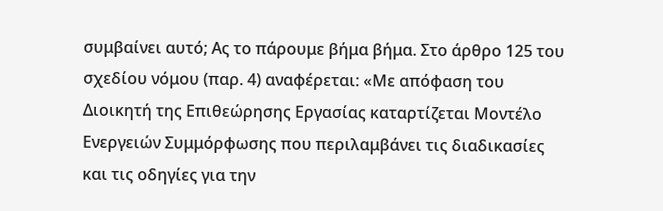συμβαίνει αυτό; Ας το πάρουμε βήμα βήμα. Στο άρθρο 125 του σχεδίου νόμου (παρ. 4) αναφέρεται: «Με απόφαση του Διοικητή της Επιθεώρησης Εργασίας καταρτίζεται Μοντέλο Ενεργειών Συμμόρφωσης που περιλαμβάνει τις διαδικασίες και τις οδηγίες για την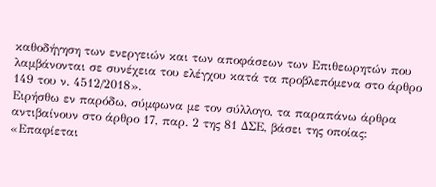καθοδήγηση των ενεργειών και των αποφάσεων των Επιθεωρητών που λαμβάνονται σε συνέχεια του ελέγχου κατά τα προβλεπόμενα στο άρθρο 149 του ν. 4512/2018».
Ειρήσθω εν παρόδω, σύμφωνα με τον σύλλογο, τα παραπάνω άρθρα αντιβαίνουν στο άρθρο 17, παρ. 2 της 81 ΔΣΕ, βάσει της οποίας: «Επαφίεται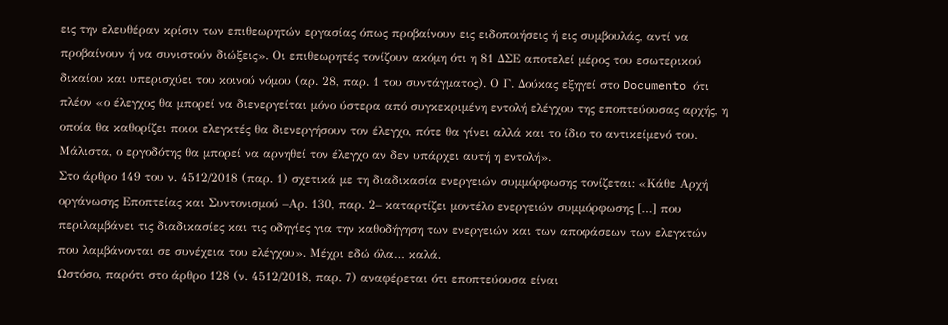εις την ελευθέραν κρίσιν των επιθεωρητών εργασίας όπως προβαίνουν εις ειδοποιήσεις ή εις συμβουλάς, αντί να προβαίνουν ή να συνιστούν διώξεις». Οι επιθεωρητές τονίζουν ακόμη ότι η 81 ΔΣΕ αποτελεί μέρος του εσωτερικού δικαίου και υπερισχύει του κοινού νόμου (αρ. 28, παρ. 1 του συντάγματος). Ο Γ. Δούκας εξηγεί στο Documento ότι πλέον «ο έλεγχος θα μπορεί να διενεργείται μόνο ύστερα από συγκεκριμένη εντολή ελέγχου της εποπτεύουσας αρχής, η οποία θα καθορίζει ποιοι ελεγκτές θα διενεργήσουν τον έλεγχο, πότε θα γίνει αλλά και το ίδιο το αντικείμενό του. Μάλιστα, ο εργοδότης θα μπορεί να αρνηθεί τον έλεγχο αν δεν υπάρχει αυτή η εντολή».
Στο άρθρο 149 του ν. 4512/2018 (παρ. 1) σχετικά με τη διαδικασία ενεργειών συμμόρφωσης τονίζεται: «Κάθε Αρχή οργάνωσης Εποπτείας και Συντονισμού –Αρ. 130, παρ. 2– καταρτίζει μοντέλο ενεργειών συμμόρφωσης […] που περιλαμβάνει τις διαδικασίες και τις οδηγίες για την καθοδήγηση των ενεργειών και των αποφάσεων των ελεγκτών που λαμβάνονται σε συνέχεια του ελέγχου». Μέχρι εδώ όλα… καλά.
Ωστόσο, παρότι στο άρθρο 128 (ν. 4512/2018, παρ. 7) αναφέρεται ότι εποπτεύουσα είναι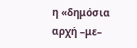η «δημόσια αρχή –με–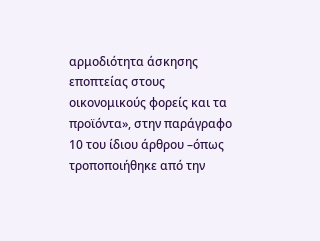αρμοδιότητα άσκησης εποπτείας στους οικονομικούς φορείς και τα προϊόντα», στην παράγραφο 10 του ίδιου άρθρου –όπως τροποποιήθηκε από την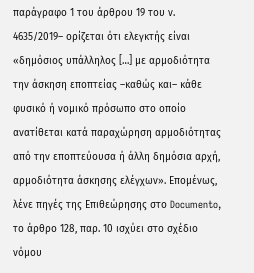παράγραφο 1 του άρθρου 19 του ν. 4635/2019– ορίζεται ότι ελεγκτής είναι «δημόσιος υπάλληλος […] με αρμοδιότητα την άσκηση εποπτείας –καθώς και– κάθε φυσικό ή νομικό πρόσωπο στο οποίο ανατίθεται κατά παραχώρηση αρμοδιότητας από την εποπτεύουσα ή άλλη δημόσια αρχή, αρμοδιότητα άσκησης ελέγχων». Επομένως, λένε πηγές της Επιθεώρησης στο Documento, το άρθρο 128, παρ. 10 ισχύει στο σχέδιο νόμου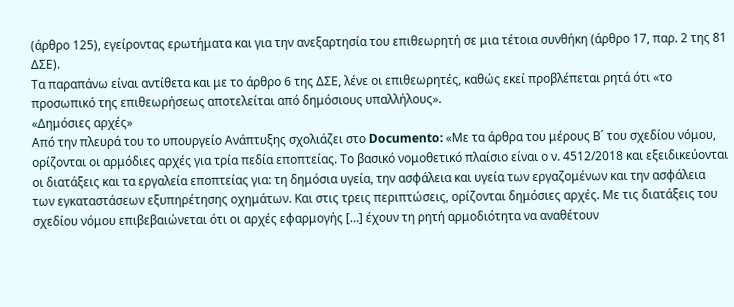(άρθρο 125), εγείροντας ερωτήματα και για την ανεξαρτησία του επιθεωρητή σε μια τέτοια συνθήκη (άρθρο 17, παρ. 2 της 81 ΔΣΕ).
Τα παραπάνω είναι αντίθετα και με το άρθρο 6 της ΔΣΕ, λένε οι επιθεωρητές, καθώς εκεί προβλέπεται ρητά ότι «το προσωπικό της επιθεωρήσεως αποτελείται από δημόσιους υπαλλήλους».
«Δημόσιες αρχές»
Από την πλευρά του το υπουργείο Ανάπτυξης σχολιάζει στο Documento: «Με τα άρθρα του μέρους Β΄ του σχεδίου νόμου, ορίζονται οι αρμόδιες αρχές για τρία πεδία εποπτείας. Το βασικό νομοθετικό πλαίσιο είναι ο ν. 4512/2018 και εξειδικεύονται οι διατάξεις και τα εργαλεία εποπτείας για: τη δημόσια υγεία, την ασφάλεια και υγεία των εργαζομένων και την ασφάλεια των εγκαταστάσεων εξυπηρέτησης οχημάτων. Και στις τρεις περιπτώσεις, ορίζονται δημόσιες αρχές. Με τις διατάξεις του σχεδίου νόμου επιβεβαιώνεται ότι οι αρχές εφαρμογής […] έχουν τη ρητή αρμοδιότητα να αναθέτουν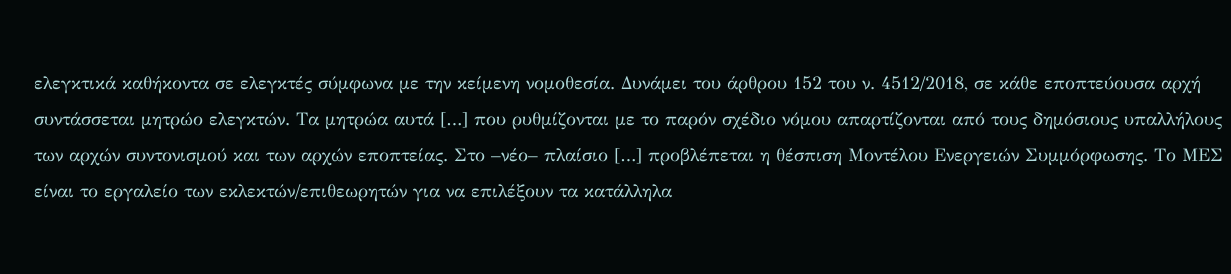ελεγκτικά καθήκοντα σε ελεγκτές σύμφωνα με την κείμενη νομοθεσία. Δυνάμει του άρθρου 152 του ν. 4512/2018, σε κάθε εποπτεύουσα αρχή συντάσσεται μητρώο ελεγκτών. Τα μητρώα αυτά […] που ρυθμίζονται με το παρόν σχέδιο νόμου απαρτίζονται από τους δημόσιους υπαλλήλους των αρχών συντονισμού και των αρχών εποπτείας. Στο –νέο– πλαίσιο […] προβλέπεται η θέσπιση Μοντέλου Ενεργειών Συμμόρφωσης. Το ΜΕΣ είναι το εργαλείο των εκλεκτών/επιθεωρητών για να επιλέξουν τα κατάλληλα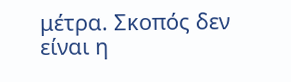μέτρα. Σκοπός δεν είναι η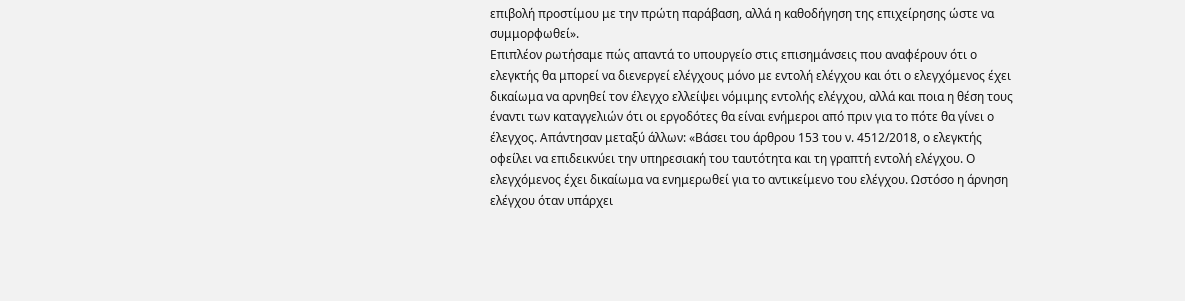επιβολή προστίμου με την πρώτη παράβαση, αλλά η καθοδήγηση της επιχείρησης ώστε να συμμορφωθεί».
Επιπλέον ρωτήσαμε πώς απαντά το υπουργείο στις επισημάνσεις που αναφέρουν ότι ο ελεγκτής θα μπορεί να διενεργεί ελέγχους μόνο με εντολή ελέγχου και ότι ο ελεγχόμενος έχει δικαίωμα να αρνηθεί τον έλεγχο ελλείψει νόμιμης εντολής ελέγχου, αλλά και ποια η θέση τους έναντι των καταγγελιών ότι οι εργοδότες θα είναι ενήμεροι από πριν για το πότε θα γίνει ο έλεγχος. Απάντησαν μεταξύ άλλων: «Βάσει του άρθρου 153 του ν. 4512/2018, ο ελεγκτής οφείλει να επιδεικνύει την υπηρεσιακή του ταυτότητα και τη γραπτή εντολή ελέγχου. Ο ελεγχόμενος έχει δικαίωμα να ενημερωθεί για το αντικείμενο του ελέγχου. Ωστόσο η άρνηση ελέγχου όταν υπάρχει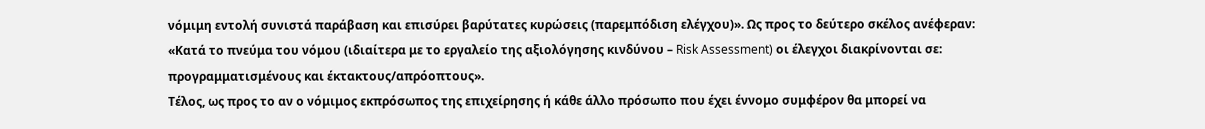νόμιμη εντολή συνιστά παράβαση και επισύρει βαρύτατες κυρώσεις (παρεμπόδιση ελέγχου)». Ως προς το δεύτερο σκέλος ανέφεραν: «Κατά το πνεύμα του νόμου (ιδιαίτερα με το εργαλείο της αξιολόγησης κινδύνου – Risk Assessment) οι έλεγχοι διακρίνονται σε: προγραμματισμένους και έκτακτους/απρόοπτους».
Τέλος, ως προς το αν ο νόμιμος εκπρόσωπος της επιχείρησης ή κάθε άλλο πρόσωπο που έχει έννομο συμφέρον θα μπορεί να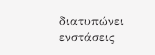διατυπώνει ενστάσεις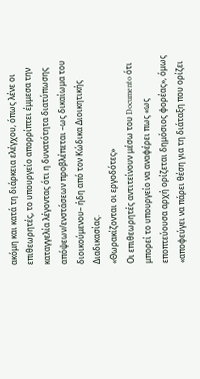ακόμη και κατά τη διάρκεια ελέγχου, όπως λένε οι επιθεωρητές, το υπουργείο απορρίπτει έμμεσα την καταγγελία λέγοντας ότι η δυνατότητα διατύπωσης απόψεων/ενστάσεων προβλέπεται –ως δικαίωμα του διοικούμενου– ήδη από τον Κώδικα Διοικητικής Διαδικασίας.
«Θωρακίζονται οι εργοδότες»
Οι επιθεωρητές αντιτείνουν μέσω του Documento ότι μπορεί το υπουργείο να αναφέρει πως «ως εποπτεύουσα αρχή ορίζεται δημόσιος φορέας», όμως «αποφεύγει να πάρει θέση για τη διάταξη που ορίζει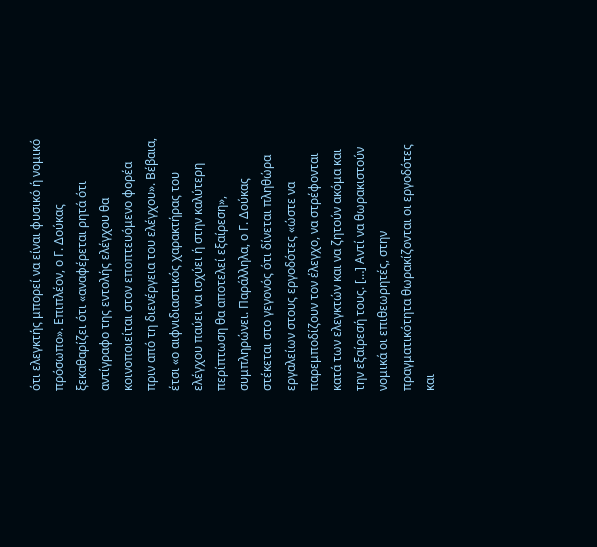ότι ελεγκτής μπορεί να είναι φυσικό ή νομικό πρόσωπο». Επιπλέον, ο Γ. Δούκας ξεκαθαρίζει ότι «αναφέρεται ρητά ότι αντίγραφο της εντολής ελέγχου θα κοινοποιείται στον εποπτευόμενο φορέα πριν από τη διενέργεια του ελέγχου». Βέβαια, έτσι «ο αιφνιδιαστικός χαρακτήρας του ελέγχου παύει να ισχύει ή στην καλύτερη περίπτωση θα αποτελεί εξαίρεση», συμπληρώνει. Παράλληλα, ο Γ. Δούκας στέκεται στο γεγονός ότι δίνεται πληθώρα εργαλείων στους εργοδότες «ώστε να παρεμποδίζουν τον έλεγχο, να στρέφονται κατά των ελεγκτών και να ζητούν ακόμα και την εξαίρεσή τους. […] Αντί να θωρακιστούν νομικά οι επιθεωρητές, στην πραγματικότητα θωρακίζονται οι εργοδότες και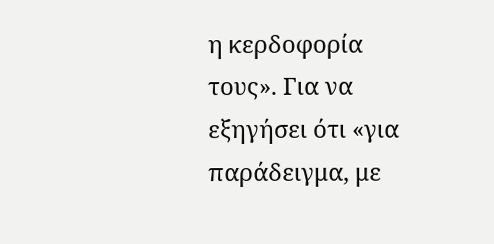η κερδοφορία τους». Για να εξηγήσει ότι «για παράδειγμα, με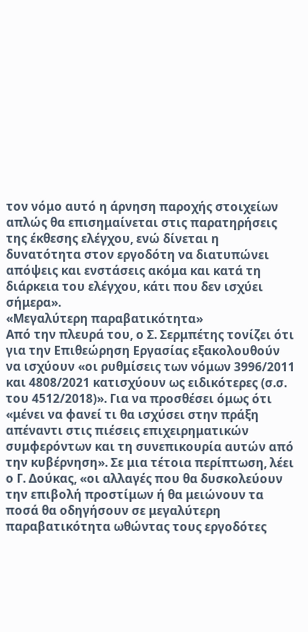τον νόμο αυτό η άρνηση παροχής στοιχείων απλώς θα επισημαίνεται στις παρατηρήσεις της έκθεσης ελέγχου, ενώ δίνεται η δυνατότητα στον εργοδότη να διατυπώνει απόψεις και ενστάσεις ακόμα και κατά τη διάρκεια του ελέγχου, κάτι που δεν ισχύει σήμερα».
«Μεγαλύτερη παραβατικότητα»
Από την πλευρά του, ο Σ. Σερμπέτης τονίζει ότι για την Επιθεώρηση Εργασίας εξακολουθούν να ισχύουν «οι ρυθμίσεις των νόμων 3996/2011 και 4808/2021 κατισχύουν ως ειδικότερες (σ.σ. του 4512/2018)». Για να προσθέσει όμως ότι «μένει να φανεί τι θα ισχύσει στην πράξη απέναντι στις πιέσεις επιχειρηματικών συμφερόντων και τη συνεπικουρία αυτών από την κυβέρνηση». Σε μια τέτοια περίπτωση, λέει ο Γ. Δούκας, «οι αλλαγές που θα δυσκολεύουν την επιβολή προστίμων ή θα μειώνουν τα ποσά θα οδηγήσουν σε μεγαλύτερη παραβατικότητα ωθώντας τους εργοδότες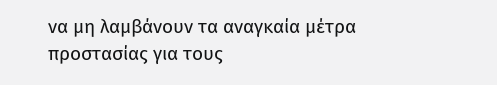να μη λαμβάνουν τα αναγκαία μέτρα προστασίας για τους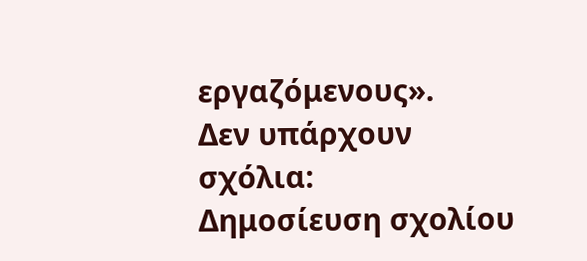εργαζόμενους».
Δεν υπάρχουν σχόλια:
Δημοσίευση σχολίου